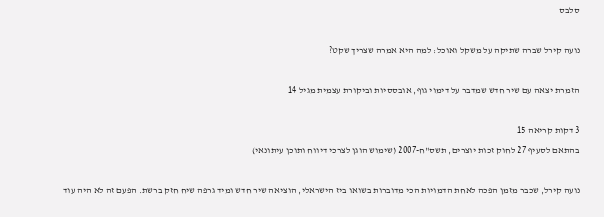סלבס

נועה קירל שברה שתיקה על משקל ואוכל: למה היא אמרה שצריך שקט?

הזמרת יצאה עם שיר חדש שמדבר על דימוי גוף, אובססיות וביקורת עצמית מגיל 14

3 דקות קריאה 15
בהתאם לסעיף 27 לחוק זכות יוצרים, תשס"ח-2007 (שימוש הוגן לצרכי דיווח ותוכן עיתונאי)

נועה קירל, שכבר מזמן הפכה לאחת הדמויות הכי מדוברות בשואו ביז הישראלי, הוציאה שיר חדש ומיד גרפה שיח חזק ברשת. הפעם זה לא היה עוד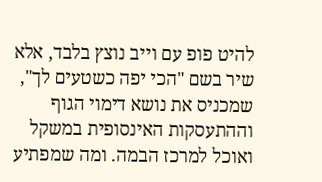להיט פופ עם וייב נוצץ בלבד, אלא שיר בשם "הכי יפה כשטעים לך", שמכניס את נושא דימוי הגוף וההתעסקות האינסופית במשקל ואוכל למרכז הבמה. ומה שמפתיע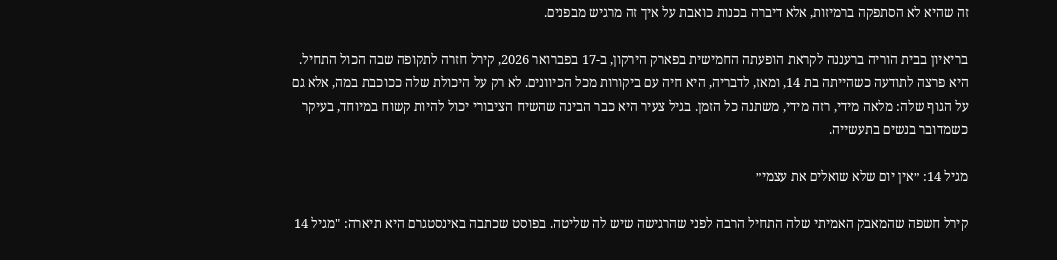זה שהיא לא הסתפקה ברמיזות, אלא דיברה בכנות כואבת על איך זה מרגיש מבפנים.

בריאיון בבית הוריה ברעננה לקראת הופעתה החמישית בפארק הירקון, ב-17 בפברואר 2026, קירל חזרה לתקופה שבה הכול התחיל. היא פרצה לתודעה כשהייתה בת 14, ומאז, לדבריה, היא חיה עם ביקורות מכל הכיוונים. לא רק על היכולת שלה ככוכבת במה, אלא גם על הגוף שלה: מלאה מידי, רזה מידי, משתנה כל הזמן. בגיל צעיר היא כבר הבינה שהשיח הציבורי יכול להיות קשוח במיוחד, בעיקר כשמדובר בנשים בתעשייה.

מגיל 14: ״אין יום שלא שואלים את עצמי״

קירל חשפה שהמאבק האמיתי שלה התחיל הרבה לפני שהרגישה שיש לה שליטה. בפוסט שכתבה באינסטגרם היא תיארה: "מגיל 14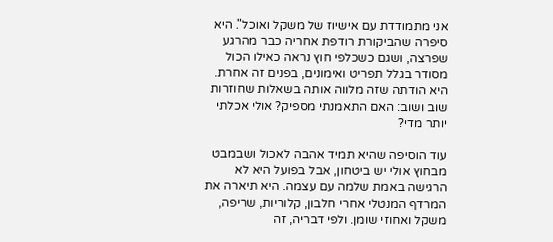אני מתמודדת עם אישיוז של משקל ואוכל". היא סיפרה שהביקורת רודפת אחריה כבר מהרגע שפרצה, ושגם כשכלפי חוץ נראה כאילו הכול מסודר בגלל תפריט ואימונים, בפנים זה אחרת. היא הודתה שזה מלווה אותה בשאלות שחוזרות שוב ושוב: האם התאמנתי מספיק? אולי אכלתי יותר מדי?

עוד הוסיפה שהיא תמיד אהבה לאכול ושבמבט מבחוץ אולי יש ביטחון, אבל בפועל היא לא הרגישה באמת שלמה עם עצמה. היא תיארה את המרדף המנטלי אחרי חלבון, קלוריות, שריפה, משקל ואחוזי שומן. ולפי דבריה, זה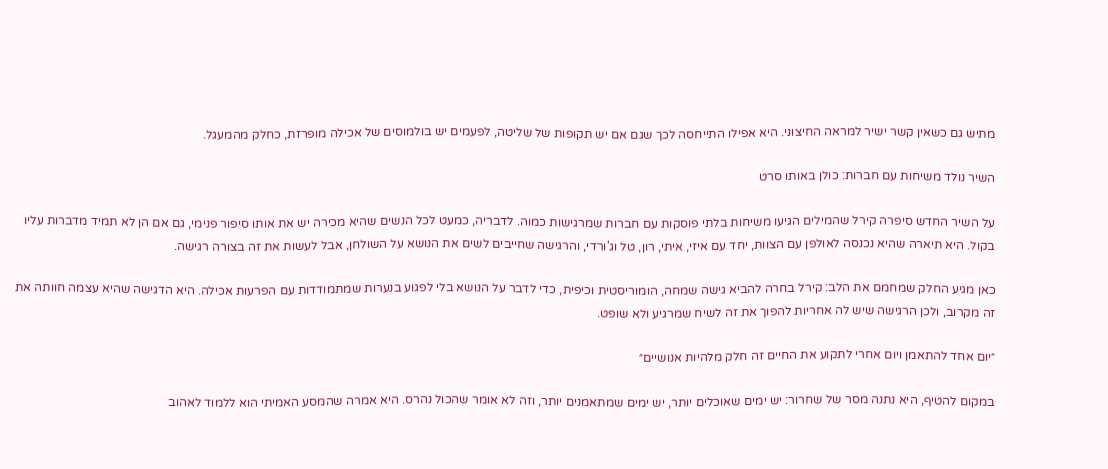מתיש גם כשאין קשר ישיר למראה החיצוני. היא אפילו התייחסה לכך שגם אם יש תקופות של שליטה, לפעמים יש בולמוסים של אכילה מופרזת, כחלק מהמעגל.

השיר נולד משיחות עם חברות: כולן באותו סרט

על השיר החדש סיפרה קירל שהמילים הגיעו משיחות בלתי פוסקות עם חברות שמרגישות כמוה. לדבריה, כמעט לכל הנשים שהיא מכירה יש את אותו סיפור פנימי, גם אם הן לא תמיד מדברות עליו בקול. היא תיארה שהיא נכנסה לאולפן עם הצוות, יחד עם איזי, איתי, רון, טל וג'ורדי, והרגישה שחייבים לשים את הנושא על השולחן, אבל לעשות את זה בצורה רגישה.

כאן מגיע החלק שמחמם את הלב: קירל בחרה להביא גישה שמחה, הומוריסטית וכיפית, כדי לדבר על הנושא בלי לפגוע בנערות שמתמודדות עם הפרעות אכילה. היא הדגישה שהיא עצמה חוותה את זה מקרוב, ולכן הרגישה שיש לה אחריות להפוך את זה לשיח שמרגיע ולא שופט.

״יום אחד להתאמן ויום אחרי לתקוע את החיים זה חלק מלהיות אנושיים״

במקום להטיף, היא נתנה מסר של שחרור: יש ימים שאוכלים יותר, יש ימים שמתאמנים יותר, וזה לא אומר שהכול נהרס. היא אמרה שהמסע האמיתי הוא ללמוד לאהוב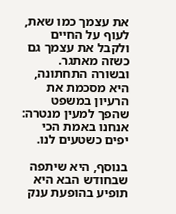את עצמך כמו שאת, לעוף על החיים ולקבל את עצמך גם כשזה מאתגר. ובשורה התחתונה, היא מסכמת את הרעיון במשפט שהפך למעין מנטרה: אנחנו באמת הכי יפים כשטעים לנו.

בנוסף, היא שיתפה שבחודש הבא היא תופיע בהופעת ענק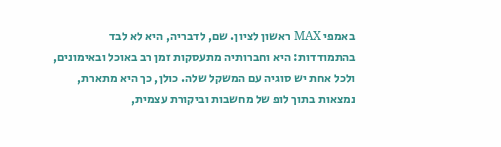באמפי MAX ראשון לציון. שם, לדבריה, היא לא לבד בהתמודדות: היא וחברותיה מתעסקות זמן רב באוכל ובאימונים, ולכל אחת יש סוגיה עם המשקל שלה. כולן, כך היא מתארת, נמצאות בתוך לופ של מחשבות וביקורת עצמית,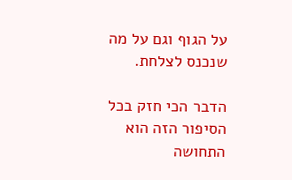על הגוף וגם על מה שנכנס לצלחת.

הדבר הכי חזק בכל הסיפור הזה הוא התחושה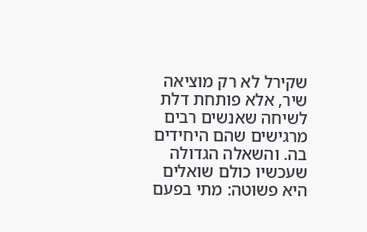שקירל לא רק מוציאה שיר, אלא פותחת דלת לשיחה שאנשים רבים מרגישים שהם היחידים בה. והשאלה הגדולה שעכשיו כולם שואלים היא פשוטה: מתי בפעם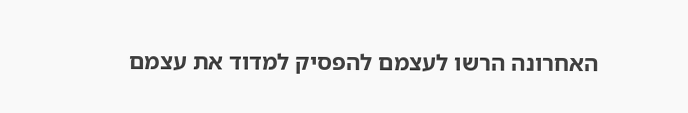האחרונה הרשו לעצמם להפסיק למדוד את עצמם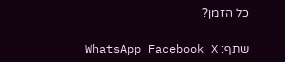כל הזמן?

שתף: WhatsApp Facebook X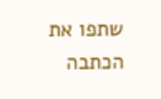שתפו את הכתבה